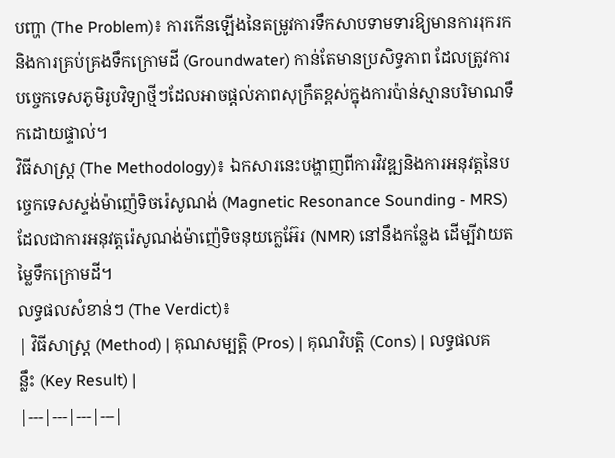បញ្ហា (The Problem)៖ ការកើនឡើងនៃតម្រូវការទឹកសាបទាមទារឱ្យមានការរុករក និងការគ្រប់គ្រងទឹកក្រោមដី (Groundwater) កាន់តែមានប្រសិទ្ធភាព ដែលត្រូវការបច្ចេកទេសភូមិរូបវិទ្យាថ្មីៗដែលអាចផ្ដល់ភាពសុក្រឹតខ្ពស់ក្នុងការប៉ាន់ស្មានបរិមាណទឹកដោយផ្ទាល់។
វិធីសាស្ត្រ (The Methodology)៖ ឯកសារនេះបង្ហាញពីការវិវឌ្ឍនិងការអនុវត្តនៃបច្ចេកទេសស្ទង់ម៉ាញ៉េទិចរ៉េសូណង់ (Magnetic Resonance Sounding - MRS) ដែលជាការអនុវត្តរ៉េសូណង់ម៉ាញ៉េទិចនុយក្លេអ៊ែរ (NMR) នៅនឹងកន្លែង ដើម្បីវាយតម្លៃទឹកក្រោមដី។
លទ្ធផលសំខាន់ៗ (The Verdict)៖
| វិធីសាស្ត្រ (Method) | គុណសម្បត្តិ (Pros) | គុណវិបត្តិ (Cons) | លទ្ធផលគន្លឹះ (Key Result) |
|---|---|---|---|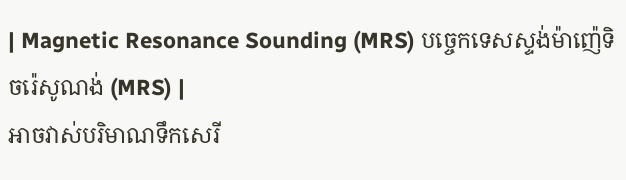| Magnetic Resonance Sounding (MRS) បច្ចេកទេសស្ទង់ម៉ាញ៉េទិចរ៉េសូណង់ (MRS) |
អាចវាស់បរិមាណទឹកសេរី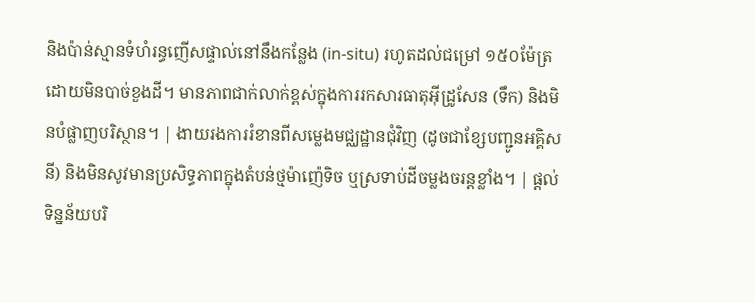និងប៉ាន់ស្មានទំហំរន្ធញើសផ្ទាល់នៅនឹងកន្លែង (in-situ) រហូតដល់ជម្រៅ ១៥០ម៉ែត្រ ដោយមិនបាច់ខួងដី។ មានភាពជាក់លាក់ខ្ពស់ក្នុងការរកសារធាតុអ៊ីដ្រូសែន (ទឹក) និងមិនបំផ្លាញបរិស្ថាន។ | ងាយរងការរំខានពីសម្លេងមជ្ឈដ្ឋានជុំវិញ (ដូចជាខ្សែបញ្ជូនអគ្គិសនី) និងមិនសូវមានប្រសិទ្ធភាពក្នុងតំបន់ថ្មម៉ាញ៉េទិច ឬស្រទាប់ដីចម្លងចរន្តខ្លាំង។ | ផ្តល់ទិន្នន័យបរិ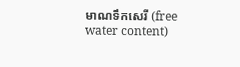មាណទឹកសេរី (free water content)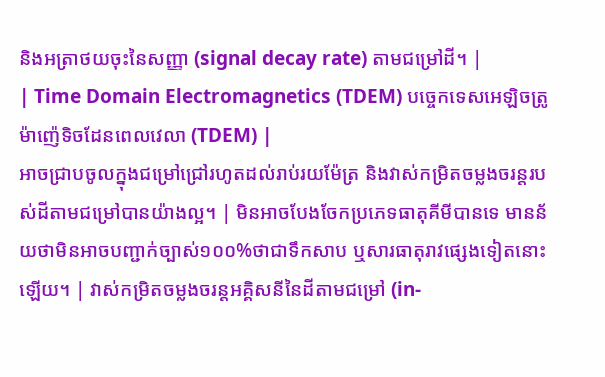និងអត្រាថយចុះនៃសញ្ញា (signal decay rate) តាមជម្រៅដី។ |
| Time Domain Electromagnetics (TDEM) បច្ចេកទេសអេឡិចត្រូម៉ាញ៉េទិចដែនពេលវេលា (TDEM) |
អាចជ្រាបចូលក្នុងជម្រៅជ្រៅរហូតដល់រាប់រយម៉ែត្រ និងវាស់កម្រិតចម្លងចរន្តរបស់ដីតាមជម្រៅបានយ៉ាងល្អ។ | មិនអាចបែងចែកប្រភេទធាតុគីមីបានទេ មានន័យថាមិនអាចបញ្ជាក់ច្បាស់១០០%ថាជាទឹកសាប ឬសារធាតុរាវផ្សេងទៀតនោះឡើយ។ | វាស់កម្រិតចម្លងចរន្តអគ្គិសនីនៃដីតាមជម្រៅ (in-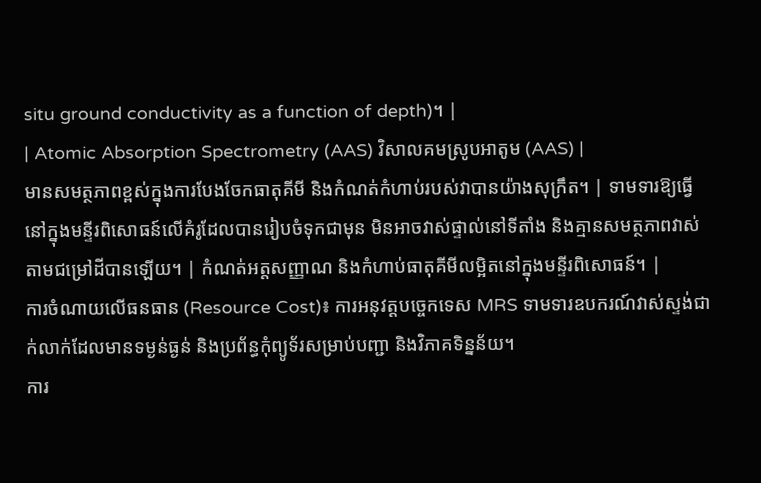situ ground conductivity as a function of depth)។ |
| Atomic Absorption Spectrometry (AAS) វិសាលគមស្រូបអាតូម (AAS) |
មានសមត្ថភាពខ្ពស់ក្នុងការបែងចែកធាតុគីមី និងកំណត់កំហាប់របស់វាបានយ៉ាងសុក្រឹត។ | ទាមទារឱ្យធ្វើនៅក្នុងមន្ទីរពិសោធន៍លើគំរូដែលបានរៀបចំទុកជាមុន មិនអាចវាស់ផ្ទាល់នៅទីតាំង និងគ្មានសមត្ថភាពវាស់តាមជម្រៅដីបានឡើយ។ | កំណត់អត្តសញ្ញាណ និងកំហាប់ធាតុគីមីលម្អិតនៅក្នុងមន្ទីរពិសោធន៍។ |
ការចំណាយលើធនធាន (Resource Cost)៖ ការអនុវត្តបច្ចេកទេស MRS ទាមទារឧបករណ៍វាស់ស្ទង់ជាក់លាក់ដែលមានទម្ងន់ធ្ងន់ និងប្រព័ន្ធកុំព្យូទ័រសម្រាប់បញ្ជា និងវិភាគទិន្នន័យ។
ការ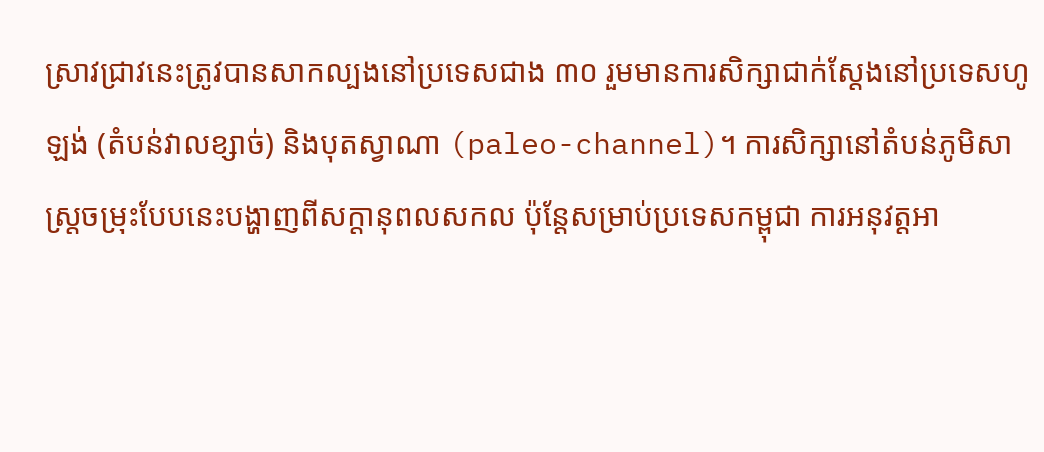ស្រាវជ្រាវនេះត្រូវបានសាកល្បងនៅប្រទេសជាង ៣០ រួមមានការសិក្សាជាក់ស្តែងនៅប្រទេសហូឡង់ (តំបន់វាលខ្សាច់) និងបុតស្វាណា (paleo-channel)។ ការសិក្សានៅតំបន់ភូមិសាស្ត្រចម្រុះបែបនេះបង្ហាញពីសក្តានុពលសកល ប៉ុន្តែសម្រាប់ប្រទេសកម្ពុជា ការអនុវត្តអា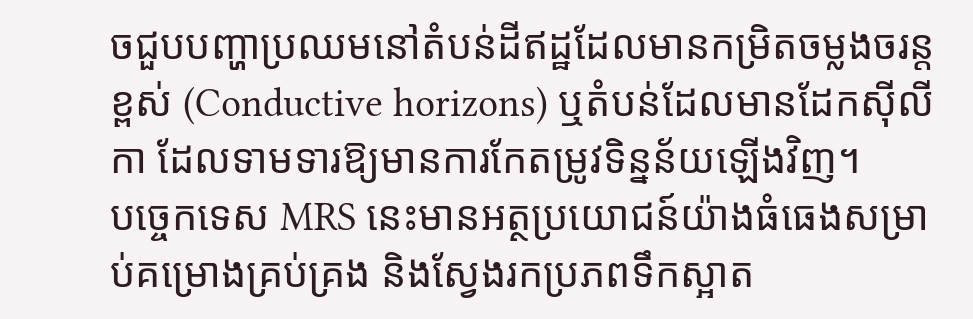ចជួបបញ្ហាប្រឈមនៅតំបន់ដីឥដ្ឋដែលមានកម្រិតចម្លងចរន្តខ្ពស់ (Conductive horizons) ឬតំបន់ដែលមានដែកស៊ីលីកា ដែលទាមទារឱ្យមានការកែតម្រូវទិន្នន័យឡើងវិញ។
បច្ចេកទេស MRS នេះមានអត្ថប្រយោជន៍យ៉ាងធំធេងសម្រាប់គម្រោងគ្រប់គ្រង និងស្វែងរកប្រភពទឹកស្អាត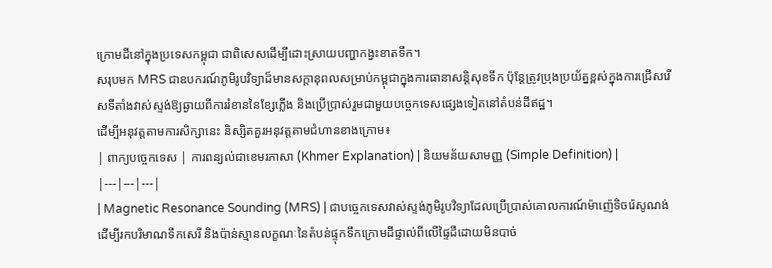ក្រោមដីនៅក្នុងប្រទេសកម្ពុជា ជាពិសេសដើម្បីដោះស្រាយបញ្ហាកង្វះខាតទឹក។
សរុបមក MRS ជាឧបករណ៍ភូមិរូបវិទ្យាដ៏មានសក្តានុពលសម្រាប់កម្ពុជាក្នុងការធានាសន្តិសុខទឹក ប៉ុន្តែត្រូវប្រុងប្រយ័ត្នខ្ពស់ក្នុងការជ្រើសរើសទីតាំងវាស់ស្ទង់ឱ្យឆ្ងាយពីការរំខាននៃខ្សែភ្លើង និងប្រើប្រាស់រួមជាមួយបច្ចេកទេសផ្សេងទៀតនៅតំបន់ដីឥដ្ឋ។
ដើម្បីអនុវត្តតាមការសិក្សានេះ និស្សិតគួរអនុវត្តតាមជំហានខាងក្រោម៖
| ពាក្យបច្ចេកទេស | ការពន្យល់ជាខេមរភាសា (Khmer Explanation) | និយមន័យសាមញ្ញ (Simple Definition) |
|---|---|---|
| Magnetic Resonance Sounding (MRS) | ជាបច្ចេកទេសវាស់ស្ទង់ភូមិរូបវិទ្យាដែលប្រើប្រាស់គោលការណ៍ម៉ាញ៉េទិចរ៉េសូណង់ ដើម្បីរកបរិមាណទឹកសេរី និងប៉ាន់ស្មានលក្ខណៈនៃតំបន់ផ្ទុកទឹកក្រោមដីផ្ទាល់ពីលើផ្ទៃដីដោយមិនបាច់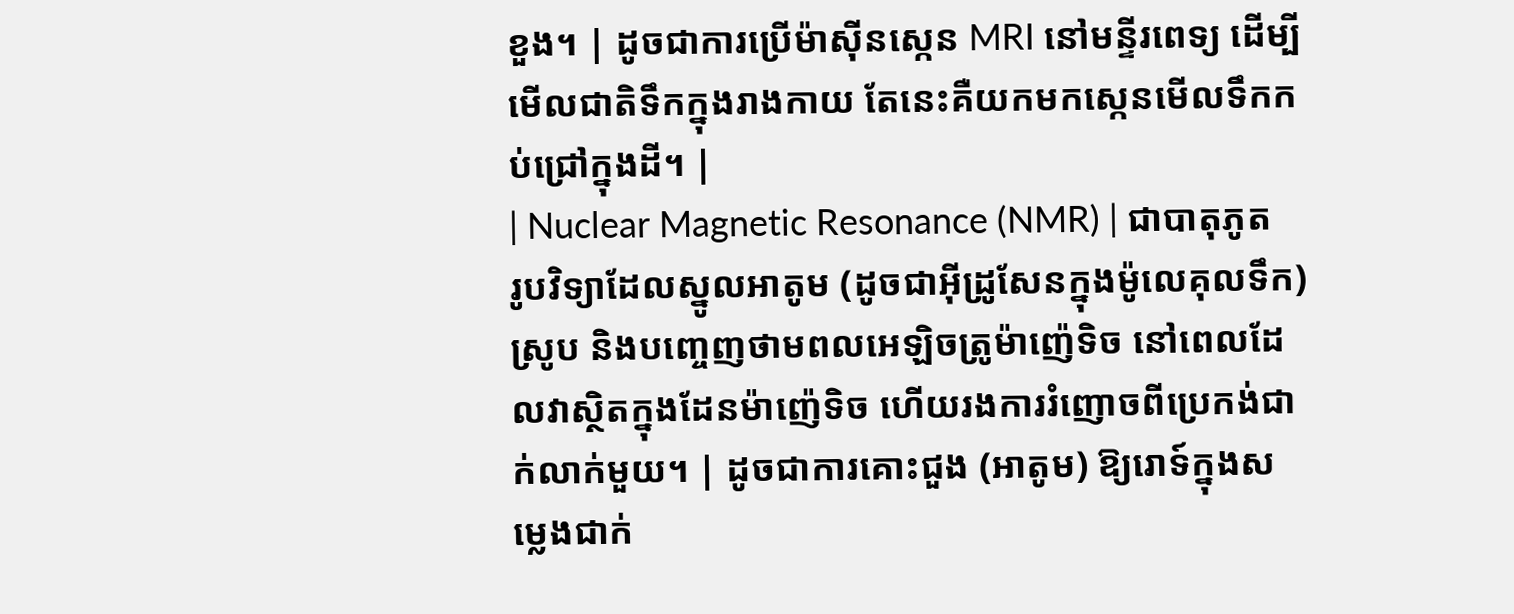ខួង។ | ដូចជាការប្រើម៉ាស៊ីនស្កេន MRI នៅមន្ទីរពេទ្យ ដើម្បីមើលជាតិទឹកក្នុងរាងកាយ តែនេះគឺយកមកស្កេនមើលទឹកកប់ជ្រៅក្នុងដី។ |
| Nuclear Magnetic Resonance (NMR) | ជាបាតុភូតរូបវិទ្យាដែលស្នូលអាតូម (ដូចជាអ៊ីដ្រូសែនក្នុងម៉ូលេគុលទឹក) ស្រូប និងបញ្ចេញថាមពលអេឡិចត្រូម៉ាញ៉េទិច នៅពេលដែលវាស្ថិតក្នុងដែនម៉ាញ៉េទិច ហើយរងការរំញោចពីប្រេកង់ជាក់លាក់មួយ។ | ដូចជាការគោះជួង (អាតូម) ឱ្យរោទ៍ក្នុងសម្លេងជាក់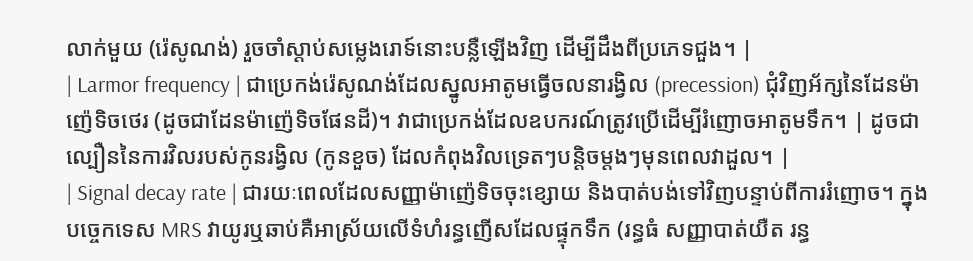លាក់មួយ (រ៉េសូណង់) រួចចាំស្តាប់សម្លេងរោទ៍នោះបន្លឺឡើងវិញ ដើម្បីដឹងពីប្រភេទជួង។ |
| Larmor frequency | ជាប្រេកង់រ៉េសូណង់ដែលស្នូលអាតូមធ្វើចលនារង្វិល (precession) ជុំវិញអ័ក្សនៃដែនម៉ាញ៉េទិចថេរ (ដូចជាដែនម៉ាញ៉េទិចផែនដី)។ វាជាប្រេកង់ដែលឧបករណ៍ត្រូវប្រើដើម្បីរំញោចអាតូមទឹក។ | ដូចជាល្បឿននៃការវិលរបស់កូនរង្វិល (កូនខួច) ដែលកំពុងវិលទ្រេតៗបន្តិចម្តងៗមុនពេលវាដួល។ |
| Signal decay rate | ជារយៈពេលដែលសញ្ញាម៉ាញ៉េទិចចុះខ្សោយ និងបាត់បង់ទៅវិញបន្ទាប់ពីការរំញោច។ ក្នុងបច្ចេកទេស MRS វាយូរឬឆាប់គឺអាស្រ័យលើទំហំរន្ធញើសដែលផ្ទុកទឹក (រន្ធធំ សញ្ញាបាត់យឺត រន្ធ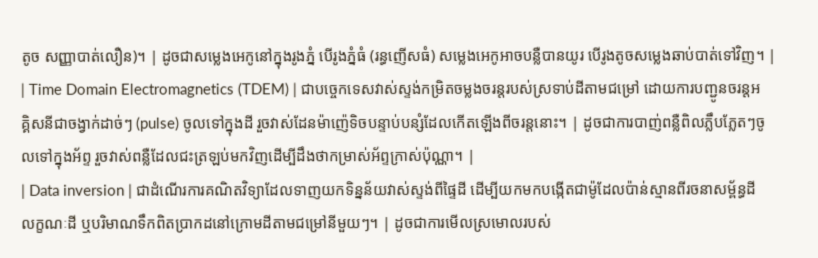តូច សញ្ញាបាត់លឿន)។ | ដូចជាសម្លេងអេកូនៅក្នុងរូងភ្នំ បើរូងភ្នំធំ (រន្ធញើសធំ) សម្លេងអេកូអាចបន្លឺបានយូរ បើរូងតូចសម្លេងឆាប់បាត់ទៅវិញ។ |
| Time Domain Electromagnetics (TDEM) | ជាបច្ចេកទេសវាស់ស្ទង់កម្រិតចម្លងចរន្តរបស់ស្រទាប់ដីតាមជម្រៅ ដោយការបញ្ជូនចរន្តអគ្គិសនីជាចង្វាក់ដាច់ៗ (pulse) ចូលទៅក្នុងដី រួចវាស់ដែនម៉ាញ៉េទិចបន្ទាប់បន្សំដែលកើតឡើងពីចរន្តនោះ។ | ដូចជាការបាញ់ពន្លឺពិលភ្លឹបភ្លែតៗចូលទៅក្នុងអ័ព្ទ រួចវាស់ពន្លឺដែលជះត្រឡប់មកវិញដើម្បីដឹងថាកម្រាស់អ័ព្ទក្រាស់ប៉ុណ្ណា។ |
| Data inversion | ជាដំណើរការគណិតវិទ្យាដែលទាញយកទិន្នន័យវាស់ស្ទង់ពីផ្ទៃដី ដើម្បីយកមកបង្កើតជាម៉ូដែលប៉ាន់ស្មានពីរចនាសម្ព័ន្ធដី លក្ខណៈដី ឬបរិមាណទឹកពិតប្រាកដនៅក្រោមដីតាមជម្រៅនីមួយៗ។ | ដូចជាការមើលស្រមោលរបស់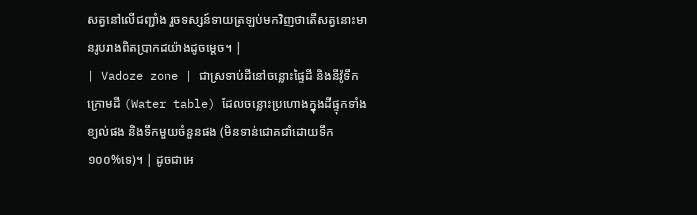សត្វនៅលើជញ្ជាំង រួចទស្សន៍ទាយត្រឡប់មកវិញថាតើសត្វនោះមានរូបរាងពិតប្រាកដយ៉ាងដូចម្តេច។ |
| Vadoze zone | ជាស្រទាប់ដីនៅចន្លោះផ្ទៃដី និងនីវ៉ូទឹកក្រោមដី (Water table) ដែលចន្លោះប្រហោងក្នុងដីផ្ទុកទាំងខ្យល់ផង និងទឹកមួយចំនួនផង (មិនទាន់ជោគជាំដោយទឹក១០០%ទេ)។ | ដូចជាអេ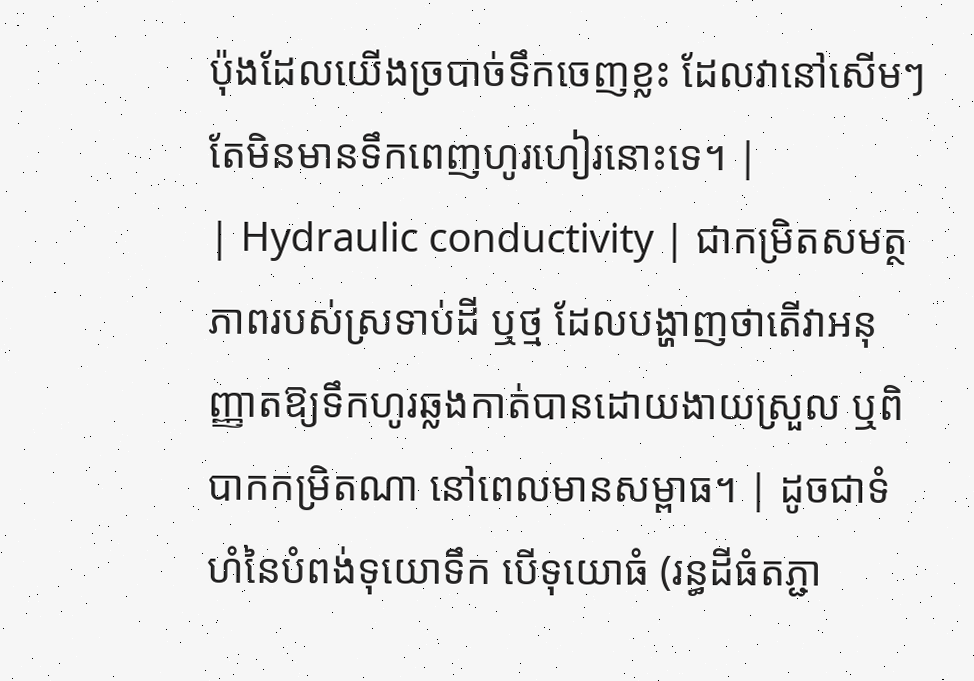ប៉ុងដែលយើងច្របាច់ទឹកចេញខ្លះ ដែលវានៅសើមៗ តែមិនមានទឹកពេញហូរហៀរនោះទេ។ |
| Hydraulic conductivity | ជាកម្រិតសមត្ថភាពរបស់ស្រទាប់ដី ឬថ្ម ដែលបង្ហាញថាតើវាអនុញ្ញាតឱ្យទឹកហូរឆ្លងកាត់បានដោយងាយស្រួល ឬពិបាកកម្រិតណា នៅពេលមានសម្ពាធ។ | ដូចជាទំហំនៃបំពង់ទុយោទឹក បើទុយោធំ (រន្ធដីធំតភ្ជា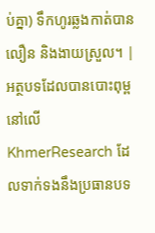ប់គ្នា) ទឹកហូរឆ្លងកាត់បានលឿន និងងាយស្រួល។ |
អត្ថបទដែលបានបោះពុម្ពនៅលើ KhmerResearch ដែលទាក់ទងនឹងប្រធានបទ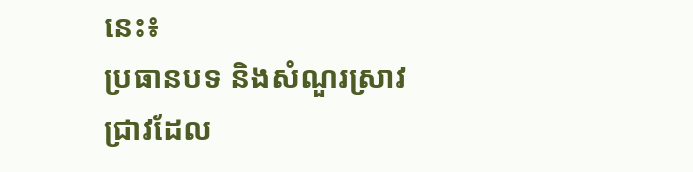នេះ៖
ប្រធានបទ និងសំណួរស្រាវជ្រាវដែល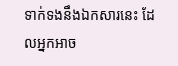ទាក់ទងនឹងឯកសារនេះ ដែលអ្នកអាច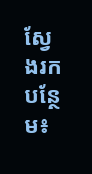ស្វែងរកបន្ថែម៖